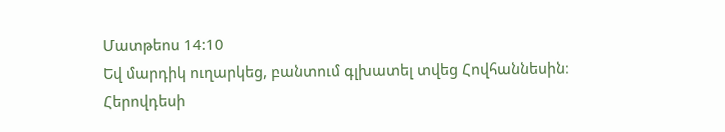Մատթեոս 14:10
Եվ մարդիկ ուղարկեց, բանտում գլխատել տվեց Հովհաննեսին։
Հերովդեսի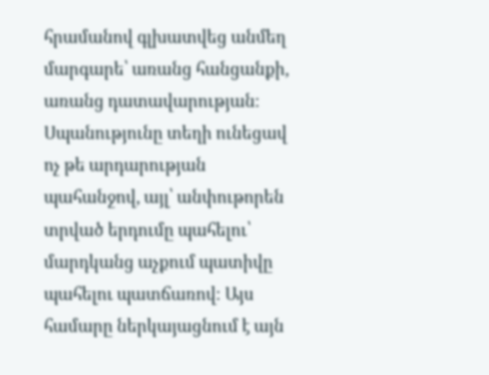հրամանով գլխատվեց անմեղ մարգարե՝ առանց հանցանքի, առանց դատավարության։ Սպանությունը տեղի ունեցավ ոչ թե արդարության պահանջով, այլ՝ անփութորեն տրված երդումը պահելու՝ մարդկանց աչքում պատիվը պահելու պատճառով։ Այս համարը ներկայացնում է այն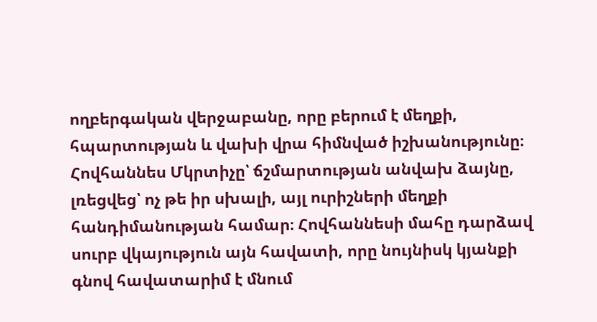ողբերգական վերջաբանը, որը բերում է մեղքի, հպարտության և վախի վրա հիմնված իշխանությունը։ Հովհաննես Մկրտիչը՝ ճշմարտության անվախ ձայնը, լռեցվեց՝ ոչ թե իր սխալի, այլ ուրիշների մեղքի հանդիմանության համար։ Հովհաննեսի մահը դարձավ սուրբ վկայություն այն հավատի, որը նույնիսկ կյանքի գնով հավատարիմ է մնում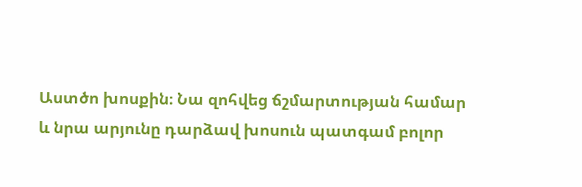Աստծո խոսքին։ Նա զոհվեց ճշմարտության համար և նրա արյունը դարձավ խոսուն պատգամ բոլոր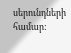սերունդների համար: